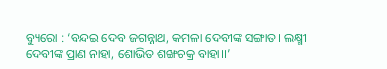ବ୍ୟୁରୋ : ‘ବନ୍ଦଇ ଦେବ ଜଗନ୍ନାଥ, କମଳା ଦେବୀଙ୍କ ସଙ୍ଗାତ। ଲକ୍ଷ୍ମୀ ଦେବୀଙ୍କ ପ୍ରାଣ ନାହା, ଶୋଭିତ ଶଙ୍ଖଚକ୍ର ବାହା।।’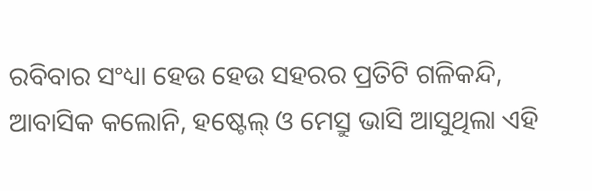ରବିବାର ସଂଧ୍ୟା ହେଉ ହେଉ ସହରର ପ୍ରତିଟି ଗଳିକନ୍ଦି, ଆବାସିକ କଲୋନି, ହଷ୍ଟେଲ୍ ଓ ମେସ୍ରୁ ଭାସି ଆସୁଥିଲା ଏହି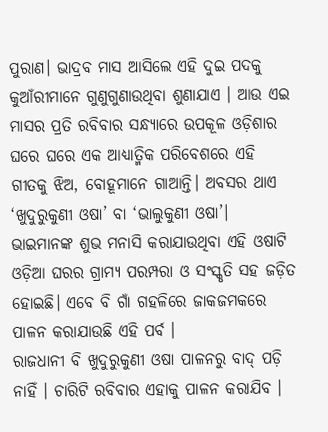ପୁରାଣ। ଭାଦ୍ରବ ମାସ ଆସିଲେ ଏହି ଦୁଇ ପଦକୁ କୁଆଁରୀମାନେ ଗୁଣୁଗୁଣାଉଥିବା ଶୁଣାଯାଏ । ଆଉ ଏଇ ମାସର ପ୍ରତି ରବିବାର ସନ୍ଧ୍ୟାରେ ଉପକୂଳ ଓଡ଼ିଶାର ଘରେ ଘରେ ଏକ ଆଧ୍ୟାତ୍ମିକ ପରିବେଶରେ ଏହି ଗୀତକୁ ଝିଅ, ବୋହୂମାନେ ଗାଆନ୍ତି। ଅବସର ଥାଏ ‘ଖୁଦୁରୁକୁଣୀ ଓଷା’ ବା ‘ଭାଲୁକୁଣୀ ଓଷା’। ଭାଇମାନଙ୍କ ଶୁଭ ମନାସି କରାଯାଉଥିବା ଏହି ଓଷାଟି ଓଡ଼ିଆ ଘରର ଗ୍ରାମ୍ୟ ପରମ୍ପରା ଓ ସଂସ୍କୃତି ସହ ଜଡ଼ିତ ହୋଇଛି। ଏବେ ବି ଗାଁ ଗହଳିରେ ଜାକଜମକରେ ପାଳନ କରାଯାଉଛି ଏହି ପର୍ବ ।
ରାଜଧାନୀ ବି ଖୁଦୁରୁକୁଣୀ ଓଷା ପାଳନରୁ ବାଦ୍ ପଡ଼ି ନାହିଁ । ଚାରିଟି ରବିବାର ଏହାକୁ ପାଳନ କରାଯିବ ।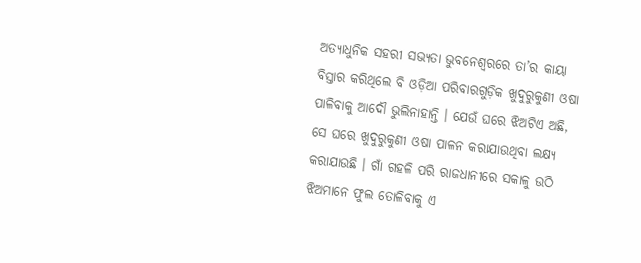ଅତ୍ୟାଧୁନିକ ସହରୀ ସଭ୍ୟତା ଭୁବନେଶ୍ୱରରେ ତା’ର କାୟା ବିସ୍ତାର କରିଥିଲେ ବି ଓଡ଼ିଆ ପରିବାରଗୁଡ଼ିକ ଖୁଦୁରୁକୁଣୀ ଓଷା ପାଳିବାକୁ ଆଦୌ ଭୁଲିନାହାନ୍ତି । ଯେଉଁ ଘରେ ଝିଅଟିଏ ଅଛି, ସେ ଘରେ ଖୁଦୁରୁକୁଣୀ ଓଷା ପାଳନ କରାଯାଉଥିବା ଲକ୍ଷ୍ୟ କରାଯାଉଛି । ଗାଁ ଗହଳି ପରି ରାଜଧାନୀରେ ସକାଳୁ ଉଠି ଝିଅମାନେ ଫୁଲ ତୋଳିବାକୁ ଏ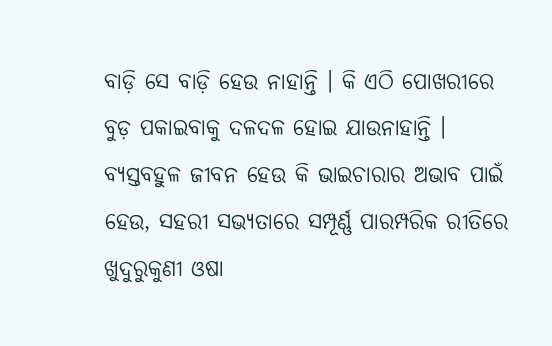ବାଡ଼ି ସେ ବାଡ଼ି ହେଉ ନାହାନ୍ତି । କି ଏଠି ପୋଖରୀରେ ବୁଡ଼ ପକାଇବାକୁ ଦଳଦଳ ହୋଇ ଯାଉନାହାନ୍ତି । ବ୍ୟସ୍ତବହୁଳ ଜୀବନ ହେଉ କି ଭାଇଚାରାର ଅଭାବ ପାଇଁ ହେଉ, ସହରୀ ସଭ୍ୟତାରେ ସମ୍ପୂର୍ଣ୍ଣ ପାରମ୍ପରିକ ରୀତିରେ ଖୁଦୁରୁକୁଣୀ ଓଷା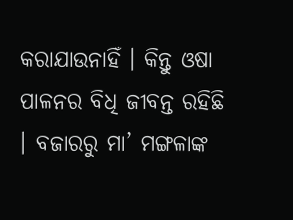କରାଯାଉନାହିଁ । କିନ୍ତୁ ଓଷା ପାଳନର ବିଧି ଜୀବନ୍ତ ରହିଛି । ବଜାରରୁ ମା’ ମଙ୍ଗଳାଙ୍କ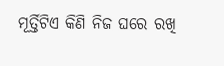ମୂର୍ତ୍ତିଟିଏ କିଣି ନିଜ ଘରେ ରଖି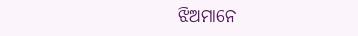ଝିଅମାନେ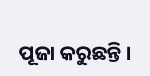ପୂଜା କରୁଛନ୍ତି ।